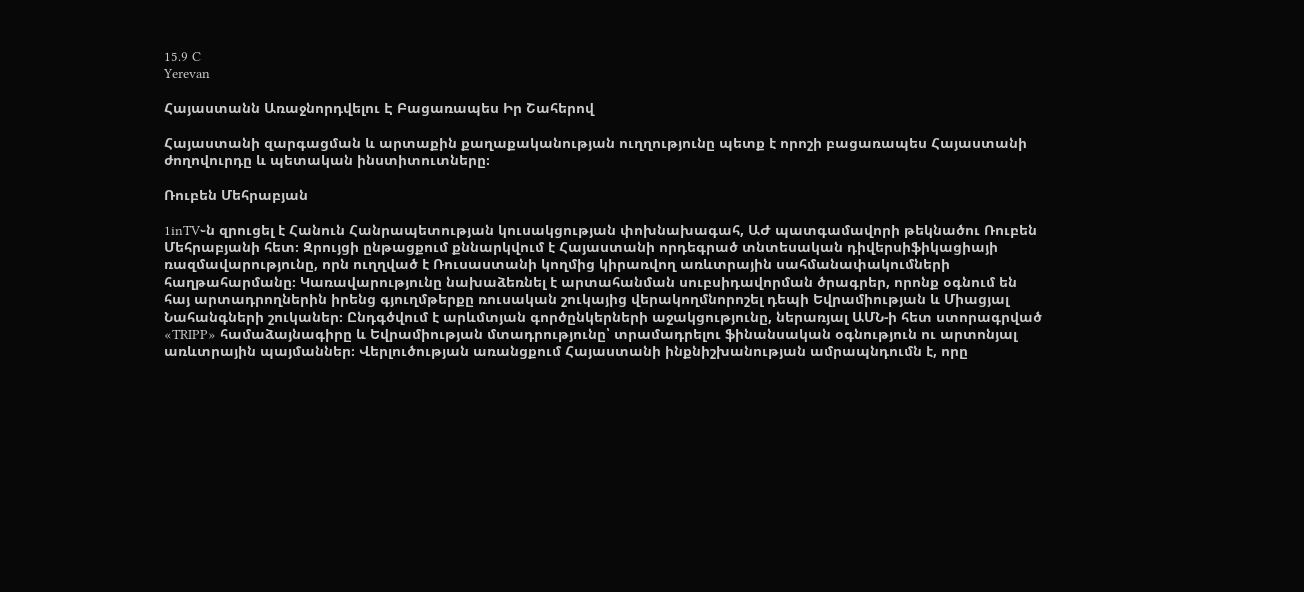15.9 C
Yerevan

Հայաստանն Առաջնորդվելու Է Բացառապես Իր Շահերով

Հայաստանի զարգացման և արտաքին քաղաքականության ուղղությունը պետք է որոշի բացառապես Հայաստանի ժողովուրդը և պետական ինստիտուտները։

Ռուբեն Մեհրաբյան

1inTV֊ն զրուցել է Հանուն Հանրապետության կուսակցության փոխնախագահ, ԱԺ պատգամավորի թեկնածու Ռուբեն Մեհրաբյանի հետ։ Զրույցի ընթացքում քննարկվում է Հայաստանի որդեգրած տնտեսական դիվերսիֆիկացիայի ռազմավարությունը, որն ուղղված է Ռուսաստանի կողմից կիրառվող առևտրային սահմանափակումների հաղթահարմանը։ Կառավարությունը նախաձեռնել է արտահանման սուբսիդավորման ծրագրեր, որոնք օգնում են հայ արտադրողներին իրենց գյուղմթերքը ռուսական շուկայից վերակողմնորոշել դեպի Եվրամիության և Միացյալ Նահանգների շուկաներ։ Ընդգծվում է արևմտյան գործընկերների աջակցությունը, ներառյալ ԱՄՆ‑ի հետ ստորագրված «TRIPP» համաձայնագիրը և Եվրամիության մտադրությունը՝ տրամադրելու ֆինանսական օգնություն ու արտոնյալ առևտրային պայմաններ։ Վերլուծության առանցքում Հայաստանի ինքնիշխանության ամրապնդումն է, որը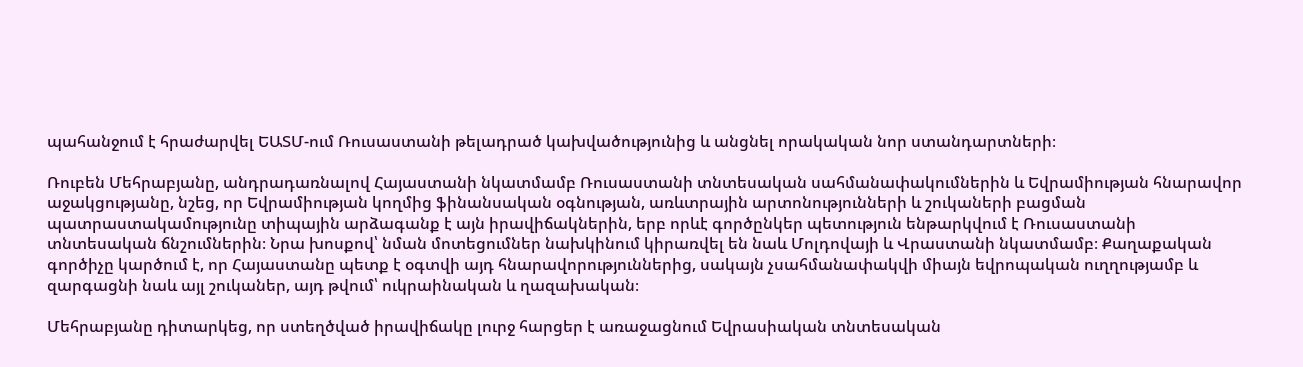պահանջում է հրաժարվել ԵԱՏՄ-ում Ռուսաստանի թելադրած կախվածությունից և անցնել որակական նոր ստանդարտների։

Ռուբեն Մեհրաբյանը, անդրադառնալով Հայաստանի նկատմամբ Ռուսաստանի տնտեսական սահմանափակումներին և Եվրամիության հնարավոր աջակցությանը, նշեց, որ Եվրամիության կողմից ֆինանսական օգնության, առևտրային արտոնությունների և շուկաների բացման պատրաստակամությունը տիպային արձագանք է այն իրավիճակներին, երբ որևէ գործընկեր պետություն ենթարկվում է Ռուսաստանի տնտեսական ճնշումներին։ Նրա խոսքով՝ նման մոտեցումներ նախկինում կիրառվել են նաև Մոլդովայի և Վրաստանի նկատմամբ։ Քաղաքական գործիչը կարծում է, որ Հայաստանը պետք է օգտվի այդ հնարավորություններից, սակայն չսահմանափակվի միայն եվրոպական ուղղությամբ և զարգացնի նաև այլ շուկաներ, այդ թվում՝ ուկրաինական և ղազախական։

Մեհրաբյանը դիտարկեց, որ ստեղծված իրավիճակը լուրջ հարցեր է առաջացնում Եվրասիական տնտեսական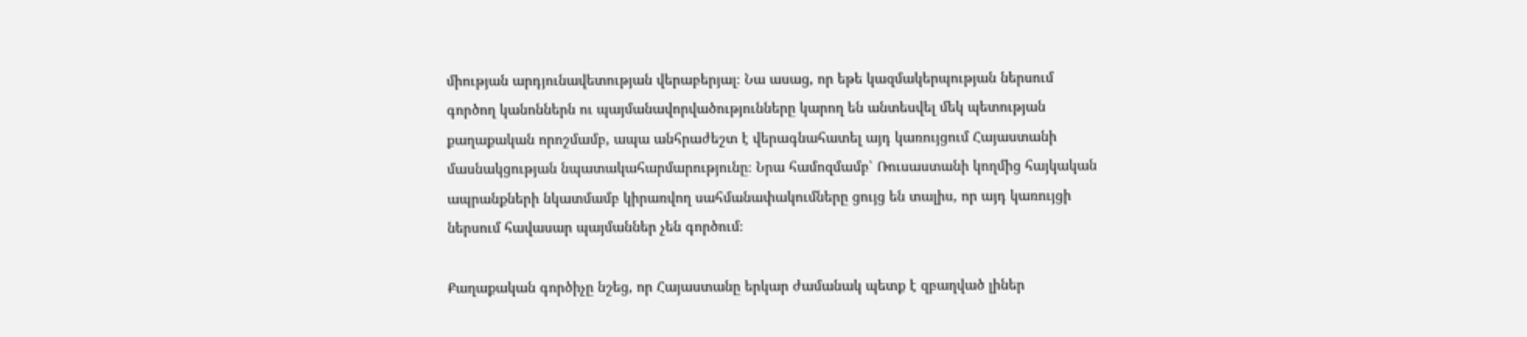միության արդյունավետության վերաբերյալ։ Նա ասաց, որ եթե կազմակերպության ներսում գործող կանոններն ու պայմանավորվածությունները կարող են անտեսվել մեկ պետության քաղաքական որոշմամբ, ապա անհրաժեշտ է վերագնահատել այդ կառույցում Հայաստանի մասնակցության նպատակահարմարությունը։ Նրա համոզմամբ՝ Ռուսաստանի կողմից հայկական ապրանքների նկատմամբ կիրառվող սահմանափակումները ցույց են տալիս, որ այդ կառույցի ներսում հավասար պայմաններ չեն գործում։

Քաղաքական գործիչը նշեց, որ Հայաստանը երկար ժամանակ պետք է զբաղված լիներ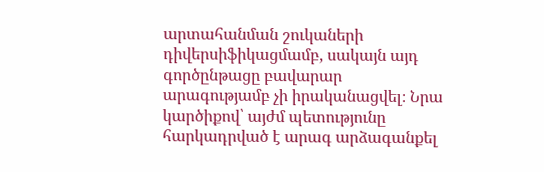արտահանման շուկաների դիվերսիֆիկացմամբ, սակայն այդ գործընթացը բավարար արագությամբ չի իրականացվել։ Նրա կարծիքով՝ այժմ պետությունը հարկադրված է արագ արձագանքել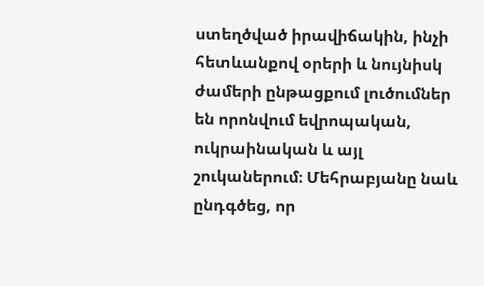ստեղծված իրավիճակին, ինչի հետևանքով օրերի և նույնիսկ ժամերի ընթացքում լուծումներ են որոնվում եվրոպական, ուկրաինական և այլ շուկաներում։ Մեհրաբյանը նաև ընդգծեց, որ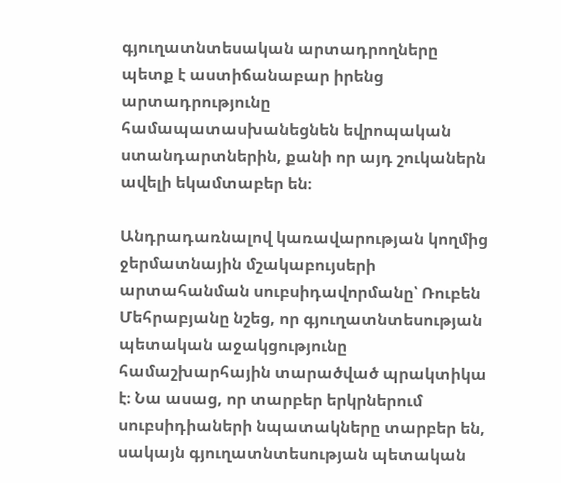գյուղատնտեսական արտադրողները պետք է աստիճանաբար իրենց արտադրությունը համապատասխանեցնեն եվրոպական ստանդարտներին, քանի որ այդ շուկաներն ավելի եկամտաբեր են։

Անդրադառնալով կառավարության կողմից ջերմատնային մշակաբույսերի արտահանման սուբսիդավորմանը՝ Ռուբեն Մեհրաբյանը նշեց, որ գյուղատնտեսության պետական աջակցությունը համաշխարհային տարածված պրակտիկա է։ Նա ասաց, որ տարբեր երկրներում սուբսիդիաների նպատակները տարբեր են, սակայն գյուղատնտեսության պետական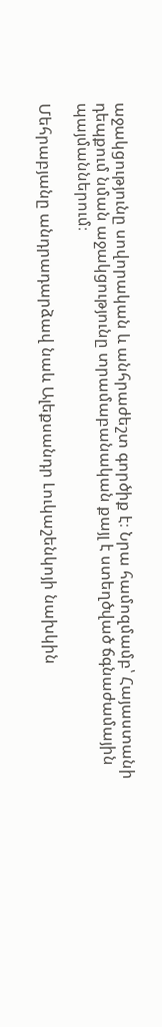աջակցությունը սովորական և անհրաժեշտ գործիք է։ Նրա համոզմամբ՝ Հայաստանի դեպքում նման աջակցությունը տրամաբանական քայլ է ստեղծված ճգնաժամային պայմաններում։

Մեհրաբյանը անդրադարձավ նաև Ալեքսանդր Լուկաշենկոյի նախկին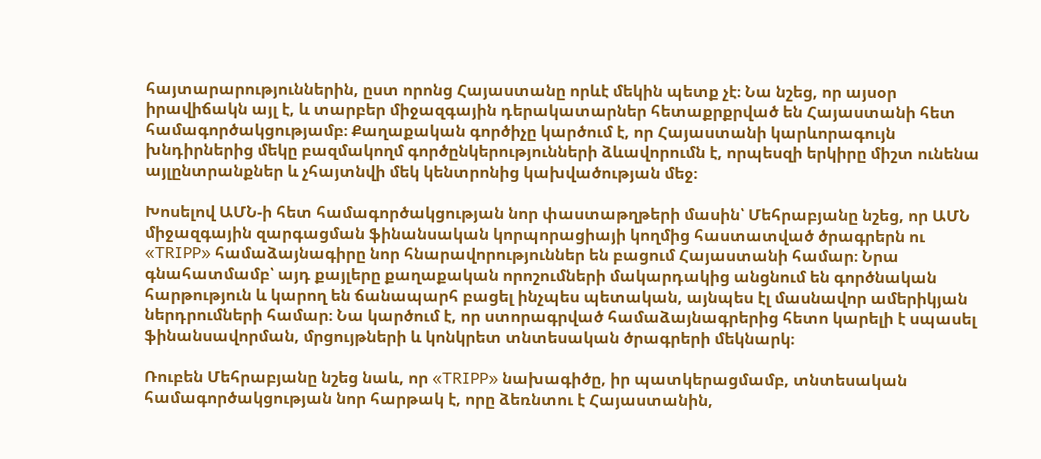հայտարարություններին, ըստ որոնց Հայաստանը որևէ մեկին պետք չէ։ Նա նշեց, որ այսօր իրավիճակն այլ է, և տարբեր միջազգային դերակատարներ հետաքրքրված են Հայաստանի հետ համագործակցությամբ։ Քաղաքական գործիչը կարծում է, որ Հայաստանի կարևորագույն խնդիրներից մեկը բազմակողմ գործընկերությունների ձևավորումն է, որպեսզի երկիրը միշտ ունենա այլընտրանքներ և չհայտնվի մեկ կենտրոնից կախվածության մեջ։

Խոսելով ԱՄՆ‑ի հետ համագործակցության նոր փաստաթղթերի մասին՝ Մեհրաբյանը նշեց, որ ԱՄՆ միջազգային զարգացման ֆինանսական կորպորացիայի կողմից հաստատված ծրագրերն ու «TRIPP» համաձայնագիրը նոր հնարավորություններ են բացում Հայաստանի համար։ Նրա գնահատմամբ՝ այդ քայլերը քաղաքական որոշումների մակարդակից անցնում են գործնական հարթություն և կարող են ճանապարհ բացել ինչպես պետական, այնպես էլ մասնավոր ամերիկյան ներդրումների համար։ Նա կարծում է, որ ստորագրված համաձայնագրերից հետո կարելի է սպասել ֆինանսավորման, մրցույթների և կոնկրետ տնտեսական ծրագրերի մեկնարկ։

Ռուբեն Մեհրաբյանը նշեց նաև, որ «TRIPP» նախագիծը, իր պատկերացմամբ, տնտեսական համագործակցության նոր հարթակ է, որը ձեռնտու է Հայաստանին,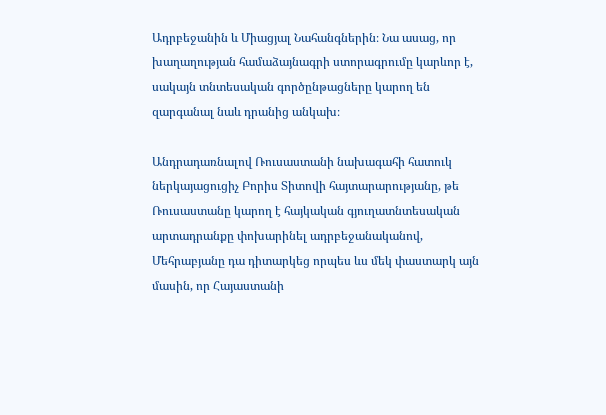Ադրբեջանին և Միացյալ Նահանգներին։ Նա ասաց, որ խաղաղության համաձայնագրի ստորագրումը կարևոր է, սակայն տնտեսական գործընթացները կարող են զարգանալ նաև դրանից անկախ։

Անդրադառնալով Ռուսաստանի նախագահի հատուկ ներկայացուցիչ Բորիս Տիտովի հայտարարությանը, թե Ռուսաստանը կարող է հայկական գյուղատնտեսական արտադրանքը փոխարինել ադրբեջանականով, Մեհրաբյանը դա դիտարկեց որպես ևս մեկ փաստարկ այն մասին, որ Հայաստանի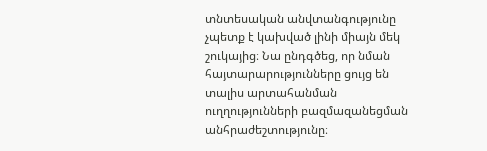տնտեսական անվտանգությունը չպետք է կախված լինի միայն մեկ շուկայից։ Նա ընդգծեց, որ նման հայտարարությունները ցույց են տալիս արտահանման ուղղությունների բազմազանեցման անհրաժեշտությունը։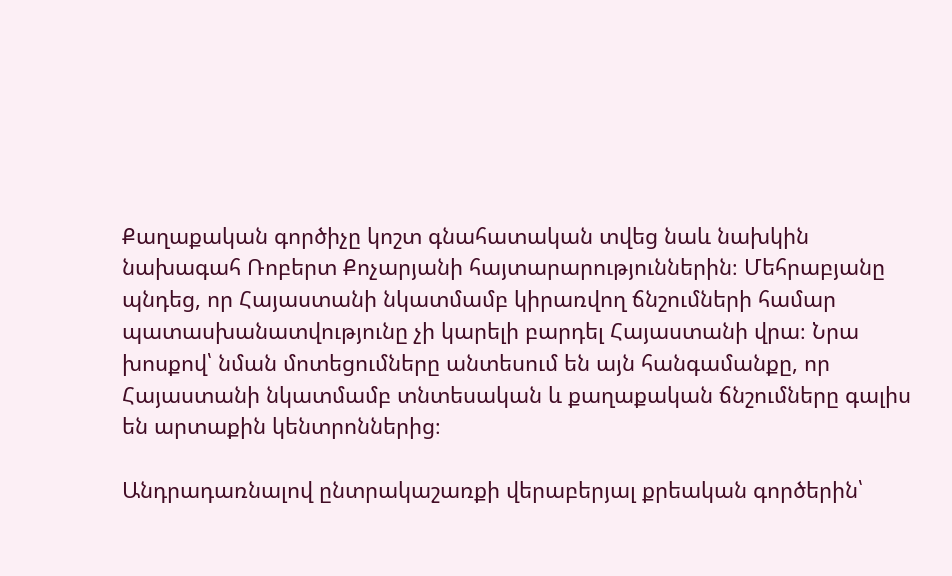Քաղաքական գործիչը կոշտ գնահատական տվեց նաև նախկին նախագահ Ռոբերտ Քոչարյանի հայտարարություններին։ Մեհրաբյանը պնդեց, որ Հայաստանի նկատմամբ կիրառվող ճնշումների համար պատասխանատվությունը չի կարելի բարդել Հայաստանի վրա։ Նրա խոսքով՝ նման մոտեցումները անտեսում են այն հանգամանքը, որ Հայաստանի նկատմամբ տնտեսական և քաղաքական ճնշումները գալիս են արտաքին կենտրոններից։

Անդրադառնալով ընտրակաշառքի վերաբերյալ քրեական գործերին՝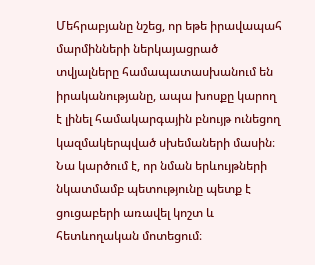Մեհրաբյանը նշեց, որ եթե իրավապահ մարմինների ներկայացրած տվյալները համապատասխանում են իրականությանը, ապա խոսքը կարող է լինել համակարգային բնույթ ունեցող կազմակերպված սխեմաների մասին։ Նա կարծում է, որ նման երևույթների նկատմամբ պետությունը պետք է ցուցաբերի առավել կոշտ և հետևողական մոտեցում։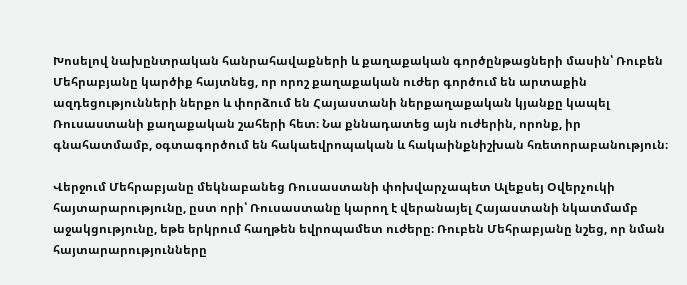Խոսելով նախընտրական հանրահավաքների և քաղաքական գործընթացների մասին՝ Ռուբեն Մեհրաբյանը կարծիք հայտնեց, որ որոշ քաղաքական ուժեր գործում են արտաքին ազդեցությունների ներքո և փորձում են Հայաստանի ներքաղաքական կյանքը կապել Ռուսաստանի քաղաքական շահերի հետ։ Նա քննադատեց այն ուժերին, որոնք, իր գնահատմամբ, օգտագործում են հակաեվրոպական և հակաինքնիշխան հռետորաբանություն։

Վերջում Մեհրաբյանը մեկնաբանեց Ռուսաստանի փոխվարչապետ Ալեքսեյ Օվերչուկի հայտարարությունը, ըստ որի՝ Ռուսաստանը կարող է վերանայել Հայաստանի նկատմամբ աջակցությունը, եթե երկրում հաղթեն եվրոպամետ ուժերը։ Ռուբեն Մեհրաբյանը նշեց, որ նման հայտարարությունները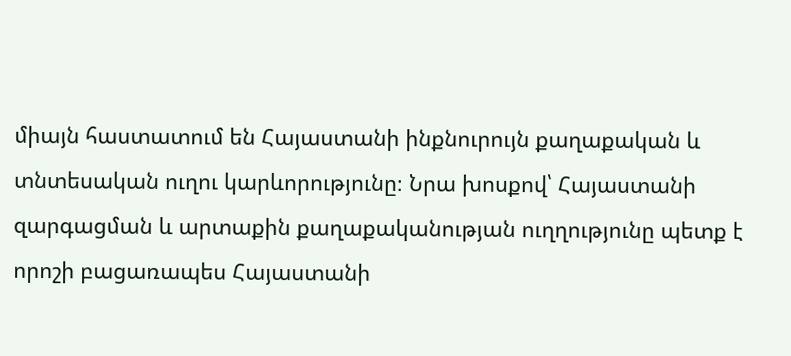միայն հաստատում են Հայաստանի ինքնուրույն քաղաքական և տնտեսական ուղու կարևորությունը։ Նրա խոսքով՝ Հայաստանի զարգացման և արտաքին քաղաքականության ուղղությունը պետք է որոշի բացառապես Հայաստանի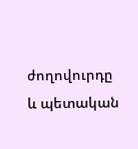ժողովուրդը և պետական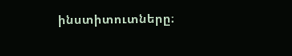ինստիտուտները։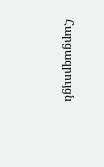Հարցազրույցն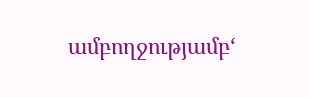ամբողջությամբ‘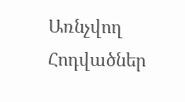Առնչվող Հոդվածներ